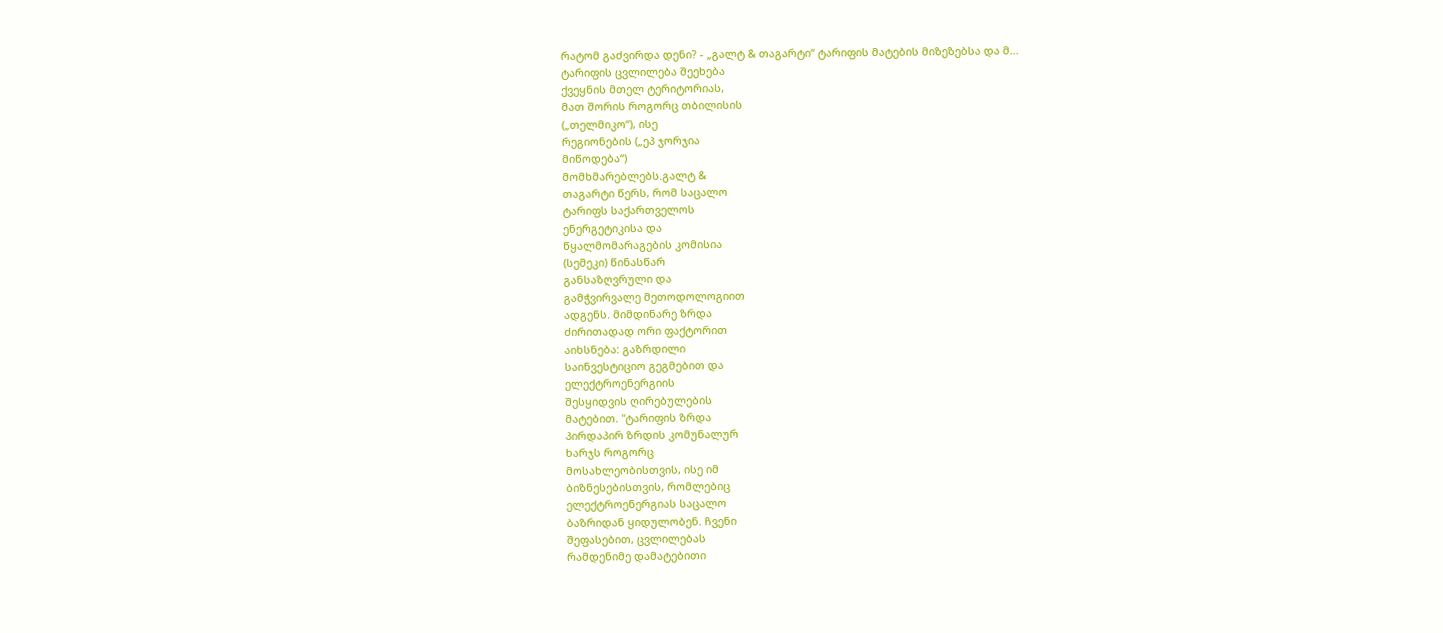რატომ გაძვირდა დენი? - „გალტ & თაგარტი“ ტარიფის მატების მიზეზებსა და მ...
ტარიფის ცვლილება შეეხება
ქვეყნის მთელ ტერიტორიას,
მათ შორის როგორც თბილისის
(„თელმიკო“), ისე
რეგიონების („ეპ ჯორჯია
მიწოდება“)
მომხმარებლებს.გალტ &
თაგარტი წერს, რომ საცალო
ტარიფს საქართველოს
ენერგეტიკისა და
წყალმომარაგების კომისია
(სემეკი) წინასწარ
განსაზღვრული და
გამჭვირვალე მეთოდოლოგიით
ადგენს. მიმდინარე ზრდა
ძირითადად ორი ფაქტორით
აიხსნება: გაზრდილი
საინვესტიციო გეგმებით და
ელექტროენერგიის
შესყიდვის ღირებულების
მატებით. "ტარიფის ზრდა
პირდაპირ ზრდის კომუნალურ
ხარჯს როგორც
მოსახლეობისთვის, ისე იმ
ბიზნესებისთვის, რომლებიც
ელექტროენერგიას საცალო
ბაზრიდან ყიდულობენ. ჩვენი
შეფასებით, ცვლილებას
რამდენიმე დამატებითი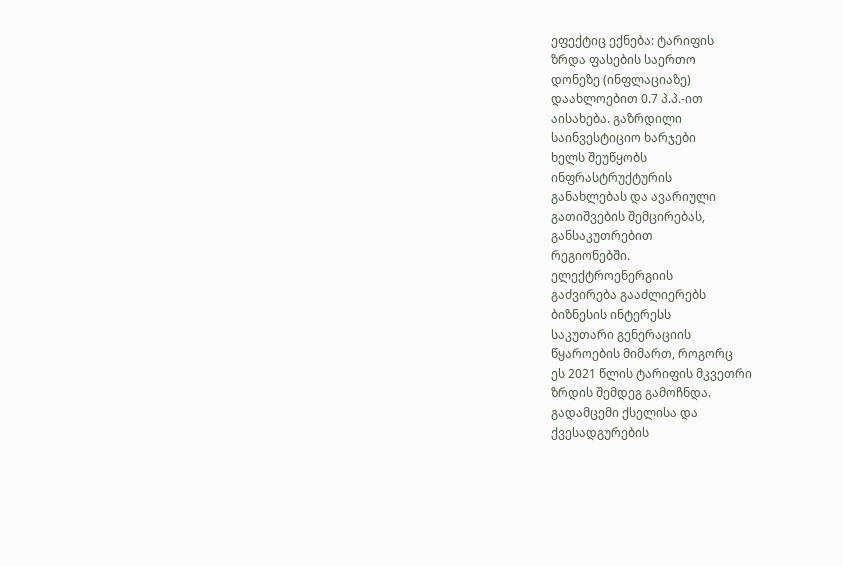ეფექტიც ექნება: ტარიფის
ზრდა ფასების საერთო
დონეზე (ინფლაციაზე)
დაახლოებით 0.7 პ.პ.-ით
აისახება. გაზრდილი
საინვესტიციო ხარჯები
ხელს შეუწყობს
ინფრასტრუქტურის
განახლებას და ავარიული
გათიშვების შემცირებას,
განსაკუთრებით
რეგიონებში.
ელექტროენერგიის
გაძვირება გააძლიერებს
ბიზნესის ინტერესს
საკუთარი გენერაციის
წყაროების მიმართ, როგორც
ეს 2021 წლის ტარიფის მკვეთრი
ზრდის შემდეგ გამოჩნდა.
გადამცემი ქსელისა და
ქვესადგურების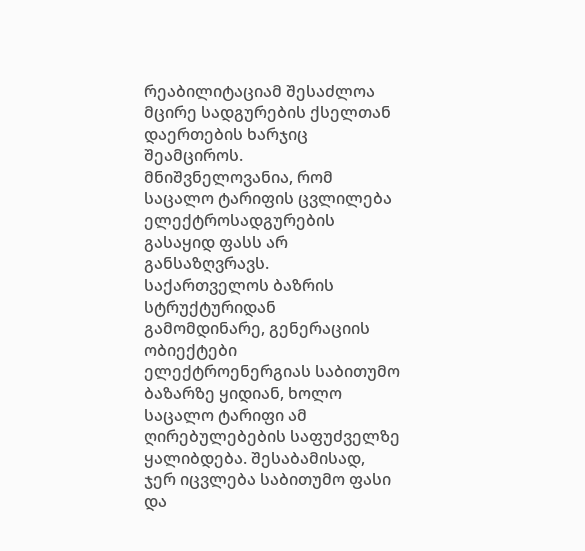რეაბილიტაციამ შესაძლოა
მცირე სადგურების ქსელთან
დაერთების ხარჯიც
შეამციროს.
მნიშვნელოვანია, რომ
საცალო ტარიფის ცვლილება
ელექტროსადგურების
გასაყიდ ფასს არ
განსაზღვრავს.
საქართველოს ბაზრის
სტრუქტურიდან
გამომდინარე, გენერაციის
ობიექტები
ელექტროენერგიას საბითუმო
ბაზარზე ყიდიან, ხოლო
საცალო ტარიფი ამ
ღირებულებების საფუძველზე
ყალიბდება. შესაბამისად,
ჯერ იცვლება საბითუმო ფასი
და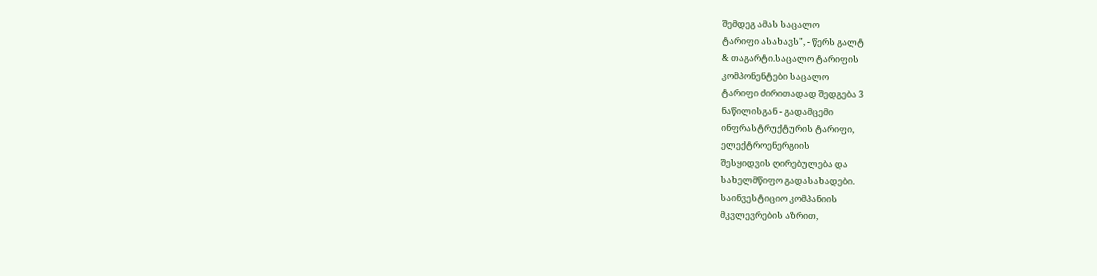შემდეგ ამას საცალო
ტარიფი ასახავს", - წერს გალტ
& თაგარტი.საცალო ტარიფის
კომპონენტები საცალო
ტარიფი ძირითადად შედგება 3
ნაწილისგან - გადამცემი
ინფრასტრუქტურის ტარიფი,
ელექტროენერგიის
შესყიდვის ღირებულება და
სახელმწიფო გადასახადები.
საინვესტიციო კომპანიის
მკვლევრების აზრით,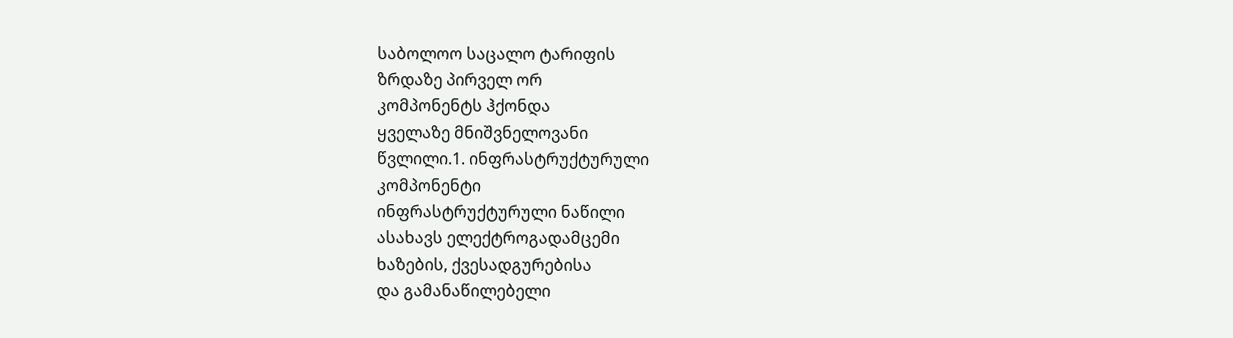საბოლოო საცალო ტარიფის
ზრდაზე პირველ ორ
კომპონენტს ჰქონდა
ყველაზე მნიშვნელოვანი
წვლილი.1. ინფრასტრუქტურული
კომპონენტი
ინფრასტრუქტურული ნაწილი
ასახავს ელექტროგადამცემი
ხაზების, ქვესადგურებისა
და გამანაწილებელი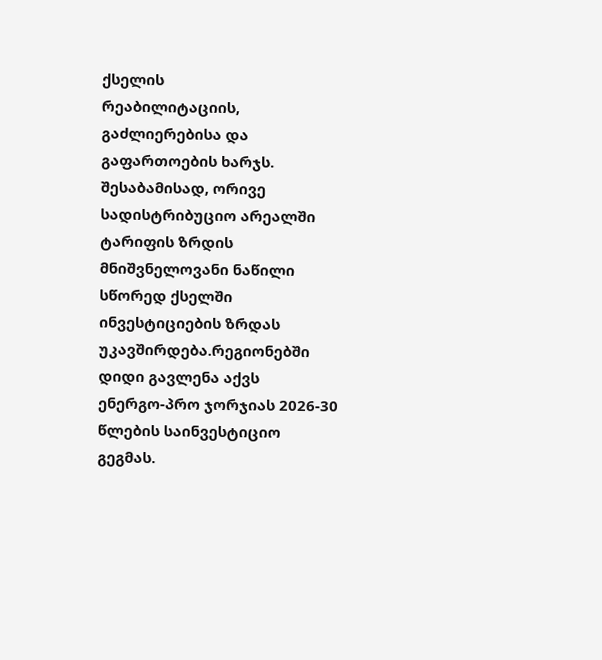ქსელის
რეაბილიტაციის,
გაძლიერებისა და
გაფართოების ხარჯს.
შესაბამისად, ორივე
სადისტრიბუციო არეალში
ტარიფის ზრდის
მნიშვნელოვანი ნაწილი
სწორედ ქსელში
ინვესტიციების ზრდას
უკავშირდება.რეგიონებში
დიდი გავლენა აქვს
ენერგო-პრო ჯორჯიას 2026-30
წლების საინვესტიციო
გეგმას.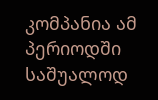კომპანია ამ
პერიოდში საშუალოდ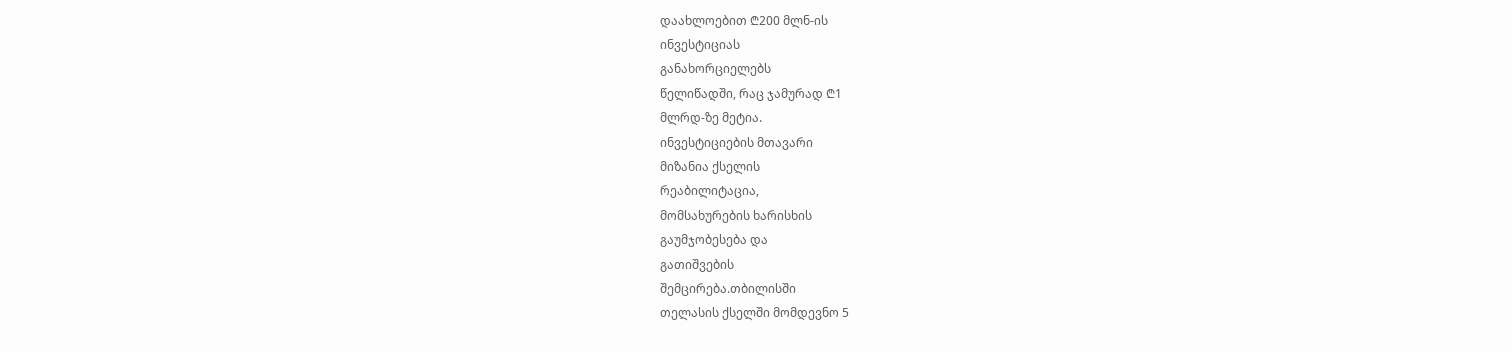დაახლოებით ₾200 მლნ-ის
ინვესტიციას
განახორციელებს
წელიწადში, რაც ჯამურად ₾1
მლრდ-ზე მეტია.
ინვესტიციების მთავარი
მიზანია ქსელის
რეაბილიტაცია,
მომსახურების ხარისხის
გაუმჯობესება და
გათიშვების
შემცირება.თბილისში
თელასის ქსელში მომდევნო 5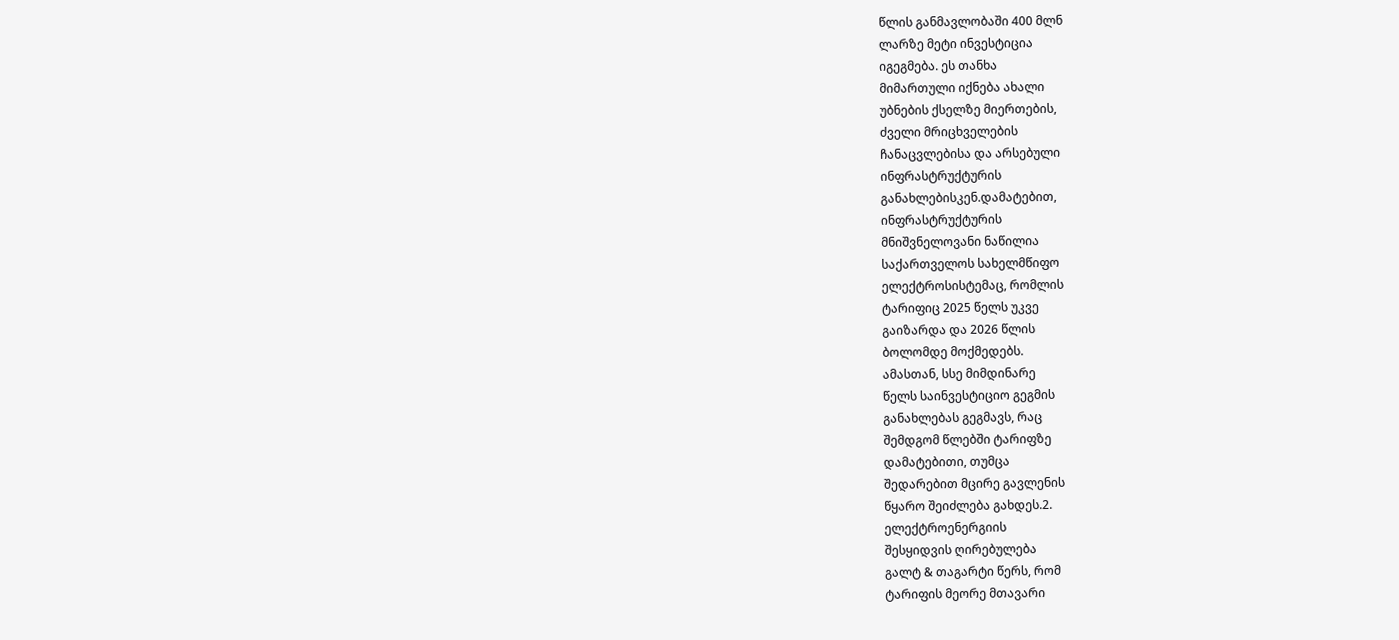წლის განმავლობაში 400 მლნ
ლარზე მეტი ინვესტიცია
იგეგმება. ეს თანხა
მიმართული იქნება ახალი
უბნების ქსელზე მიერთების,
ძველი მრიცხველების
ჩანაცვლებისა და არსებული
ინფრასტრუქტურის
განახლებისკენ.დამატებით,
ინფრასტრუქტურის
მნიშვნელოვანი ნაწილია
საქართველოს სახელმწიფო
ელექტროსისტემაც, რომლის
ტარიფიც 2025 წელს უკვე
გაიზარდა და 2026 წლის
ბოლომდე მოქმედებს.
ამასთან, სსე მიმდინარე
წელს საინვესტიციო გეგმის
განახლებას გეგმავს, რაც
შემდგომ წლებში ტარიფზე
დამატებითი, თუმცა
შედარებით მცირე გავლენის
წყარო შეიძლება გახდეს.2.
ელექტროენერგიის
შესყიდვის ღირებულება
გალტ & თაგარტი წერს, რომ
ტარიფის მეორე მთავარი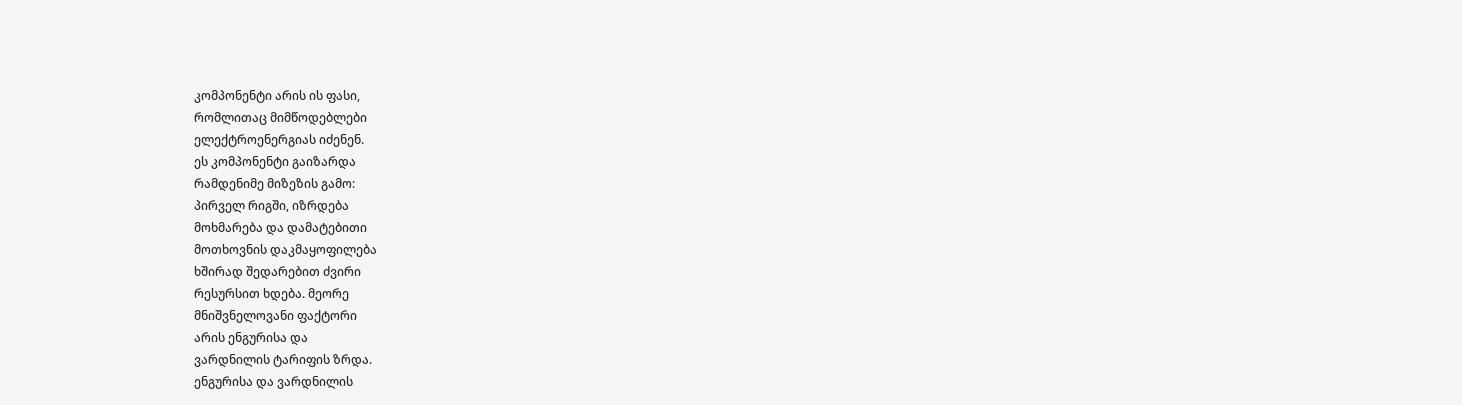კომპონენტი არის ის ფასი,
რომლითაც მიმწოდებლები
ელექტროენერგიას იძენენ.
ეს კომპონენტი გაიზარდა
რამდენიმე მიზეზის გამო:
პირველ რიგში, იზრდება
მოხმარება და დამატებითი
მოთხოვნის დაკმაყოფილება
ხშირად შედარებით ძვირი
რესურსით ხდება. მეორე
მნიშვნელოვანი ფაქტორი
არის ენგურისა და
ვარდნილის ტარიფის ზრდა.
ენგურისა და ვარდნილის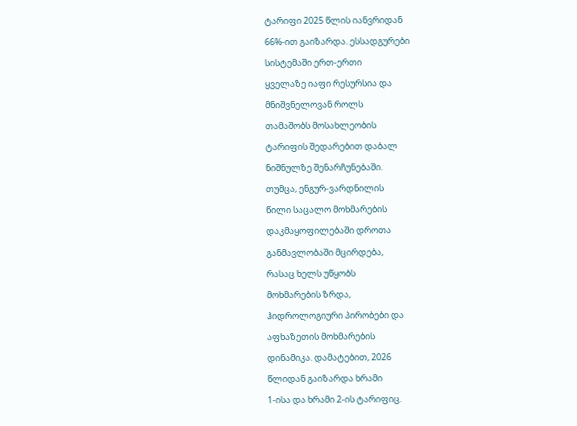ტარიფი 2025 წლის იანვრიდან
66%-ით გაიზარდა. ესსადგურები
სისტემაში ერთ-ერთი
ყველაზე იაფი რესურსია და
მნიშვნელოვან როლს
თამაშობს მოსახლეობის
ტარიფის შედარებით დაბალ
ნიშნულზე შენარჩუნებაში.
თუმცა, ენგურ-ვარდნილის
წილი საცალო მოხმარების
დაკმაყოფილებაში დროთა
განმავლობაში მცირდება,
რასაც ხელს უწყობს
მოხმარების ზრდა,
ჰიდროლოგიური პირობები და
აფხაზეთის მოხმარების
დინამიკა. დამატებით, 2026
წლიდან გაიზარდა ხრამი
1-ისა და ხრამი 2-ის ტარიფიც.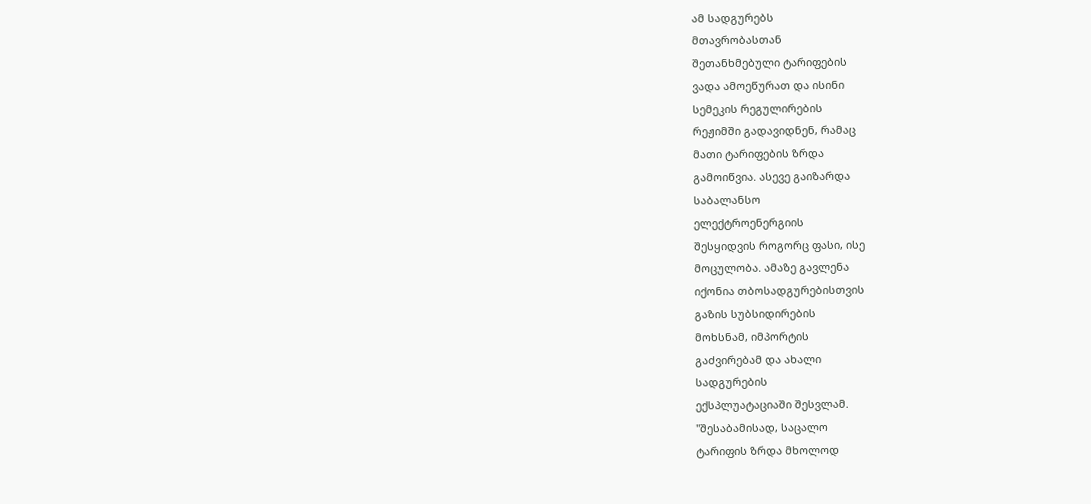ამ სადგურებს
მთავრობასთან
შეთანხმებული ტარიფების
ვადა ამოეწურათ და ისინი
სემეკის რეგულირების
რეჟიმში გადავიდნენ, რამაც
მათი ტარიფების ზრდა
გამოიწვია. ასევე გაიზარდა
საბალანსო
ელექტროენერგიის
შესყიდვის როგორც ფასი, ისე
მოცულობა. ამაზე გავლენა
იქონია თბოსადგურებისთვის
გაზის სუბსიდირების
მოხსნამ, იმპორტის
გაძვირებამ და ახალი
სადგურების
ექსპლუატაციაში შესვლამ.
"შესაბამისად, საცალო
ტარიფის ზრდა მხოლოდ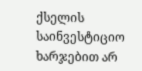ქსელის საინვესტიციო
ხარჯებით არ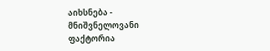აიხსნება -
მნიშვნელოვანი ფაქტორია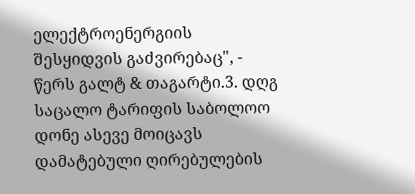ელექტროენერგიის
შესყიდვის გაძვირებაც", -
წერს გალტ & თაგარტი.3. დღგ
საცალო ტარიფის საბოლოო
დონე ასევე მოიცავს
დამატებული ღირებულების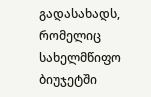გადასახადს, რომელიც
სახელმწიფო ბიუჯეტში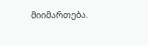მიიმართება.